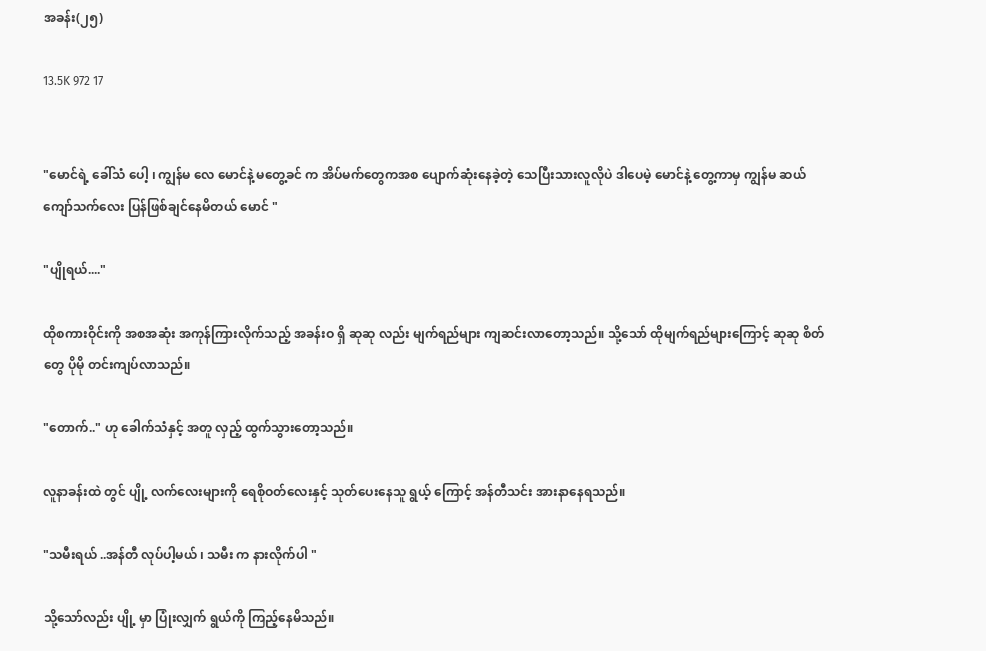အခန်း(၂၅)

13.5K 972 17


"မောင်ရဲ့ ခေါ်သံ ပေါ့ ၊ ကျွန်မ လေ မောင်နဲ့ မတွေ့ခင် က အိပ်မက်တွေကအစ ပျောက်ဆုံးနေခဲ့တဲ့ သေပြီးသားလူလိုပဲ ဒါပေမဲ့ မောင်နဲ့ တွေ့ကာမှ ကျွန်မ ဆယ်ကျော်သက်လေး ပြန်ဖြစ်ချင်နေမိတယ် မောင် "

"ပျိုရယ်...."

ထိုစကားဝိုင်းကို အစအဆုံး အကုန်ကြားလိုက်သည့် အခန်းဝ ရှိ ဆုဆု လည်း မျက်ရည်များ ကျဆင်းလာတော့သည်။ သို့သော် ထိုမျက်ရည်များကြောင့် ဆုဆု စိတ်တွေ ပိုမို တင်းကျပ်လာသည်။

"တောက်.." ဟု ခေါက်သံနှင့် အတူ လှည့် ထွက်သွားတော့သည်။

လူနာခန်းထဲ တွင် ပျို့ လက်လေးများကို ရေစိုဝတ်လေးနှင့် သုတ်ပေးနေသူ ရွယ့် ကြောင့် အန်တီသင်း အားနာနေရသည်။

"သမီးရယ် ..အန်တီ လုပ်ပါ့မယ် ၊ သမီး က နားလိုက်ပါ "

သို့သော်လည်း ပျို့ မှာ ပြုံးလျှက် ရွယ်ကို ကြည့်နေမိသည်။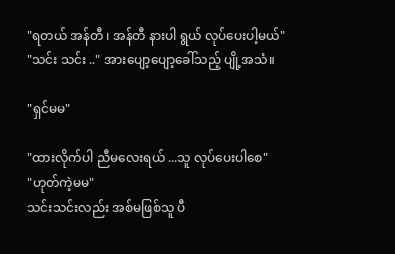"ရတယ် အန်တီ ၊ အန်တီ နားပါ ရွယ် လုပ်ပေးပါ့မယ်"
"သင်း သင်း .." အားပျော့ပျော့ခေါ်သည့် ပျို့အသံ။

"ရှင်မမ"

"ထားလိုက်ပါ ညီမလေးရယ် ...သူ လုပ်ပေးပါစေ"
"ဟုတ်ကဲ့မမ"
သင်းသင်းလည်း အစ်မဖြစ်သူ ပီ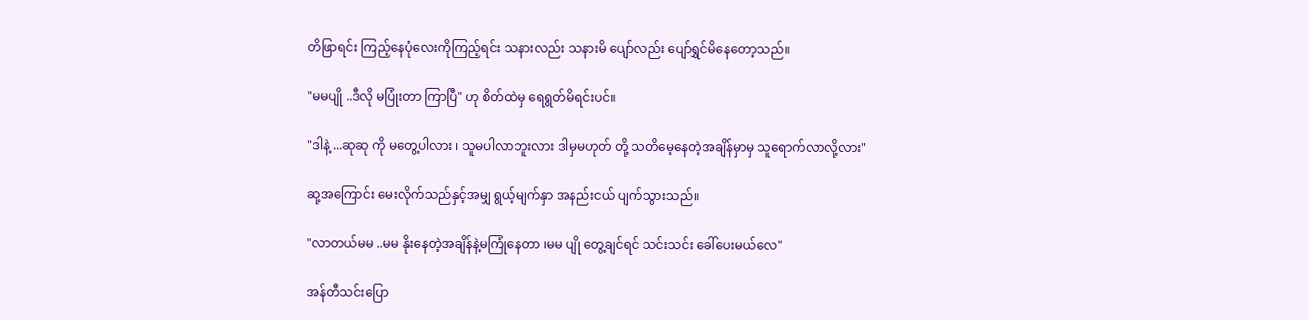တိဖြာရင်း ကြည့်နေပုံလေးကိုကြည့်ရင်း သနားလည်း သနားမိ ပျော်လည်း ပျော်ရွှင်မိနေတော့သည်။

"မမပျို ..ဒီလို မပြုံးတာ ကြာပြီ" ဟု စိတ်ထဲမှ ရေရွတ်မိရင်းပင်။

"ဒါနဲ့ ...ဆုဆု ကို မတွေ့ပါလား ၊ သူမပါလာဘူးလား ဒါမှမဟုတ် တို့ သတိမေ့နေတဲ့အချိန်မှာမှ သူရောက်လာလို့လား"

ဆု့အကြောင်း မေးလိုက်သည်နှင့်အမျှ ရွယ့်မျက်နှာ အနည်းငယ် ပျက်သွားသည်။

"လာတယ်မမ ..မမ နိုးနေတဲ့အချိန်နဲ့မကြုံနေတာ ၊မမ ပျို တွေ့ချင်ရင် သင်းသင်း ခေါ်ပေးမယ်လေ"

အန်တီသင်းပြော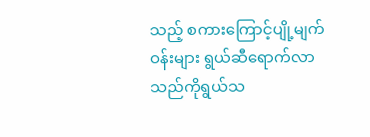သည့် စကားကြောင့်ပျို့မျက်ဝန်းများ ရွယ်ဆီရောက်လာသည်ကိုရွယ်သ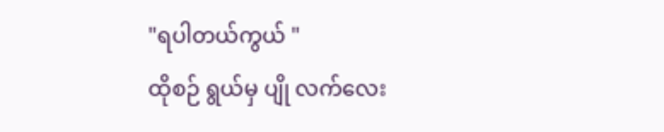"ရပါတယ်ကွယ် "
ထိုစဉ် ရွယ်မှ ပျို လက်လေး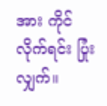အား ကိုင်လိုက်ရင်း ပြုံးလျှက်။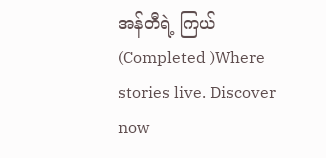အန်တီရဲ့ ကြယ်(Completed )Where stories live. Discover now